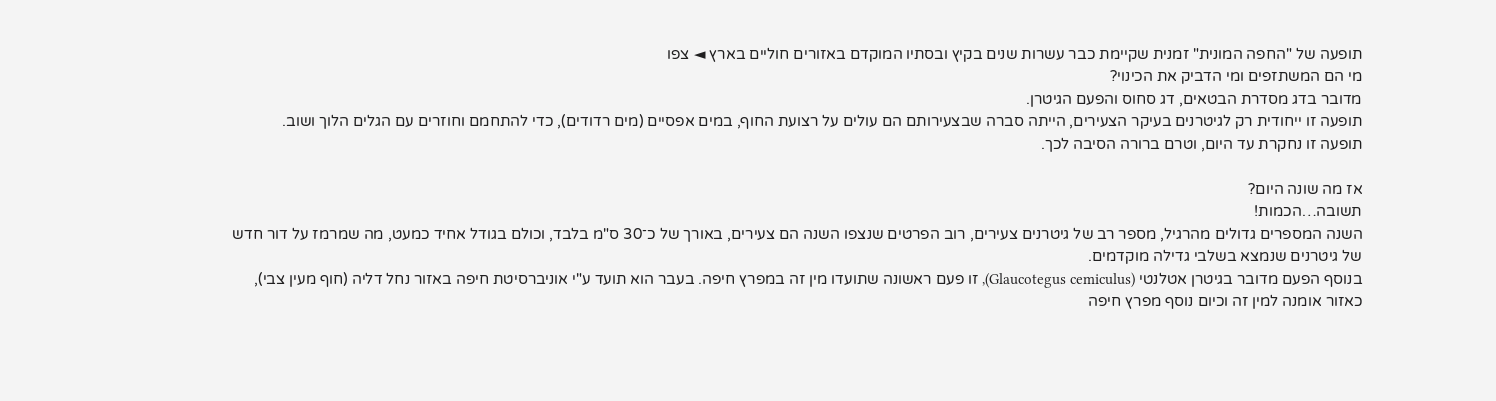תופעה של "החפה המונית" זמנית שקיימת כבר עשרות שנים בקיץ ובסתיו המוקדם באזורים חוליים בארץ ◄ צפו
מי הם המשתזפים ומי הדביק את הכינוי?
מדובר בדג מסדרת הבטאים, דג סחוס והפעם הגיטרן.
תופעה זו ייחודית רק לגיטרנים בעיקר הצעירים, הייתה סברה שבצעירותם הם עולים על רצועת החוף, במים אפסיים (מים רדודים), כדי להתחמם וחוזרים עם הגלים הלוך ושוב.
תופעה זו נחקרת עד היום, וטרם ברורה הסיבה לכך.

אז מה שונה היום?
תשובה…הכמות!
השנה המספרים גדולים מהרגיל, מספר רב של גיטרנים צעירים, רוב הפרטים שנצפו השנה הם צעירים, באורך של כ־30 ס"מ בלבד, וכולם בגודל אחיד כמעט, מה שמרמז על דור חדש של גיטרנים שנמצא בשלבי גדילה מוקדמים.
בנוסף הפעם מדובר בגיטרן אטלנטי (Glaucotegus cemiculus), זו פעם ראשונה שתועדו מין זה במפרץ חיפה. בעבר הוא תועד ע"י אוניברסיטת חיפה באזור נחל דליה (חוף מעין צבי), כאזור אומנה למין זה וכיום נוסף מפרץ חיפה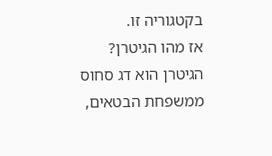בקטגוריה זו.
אז מהו הגיטרן?
הגיטרן הוא דג סחוס ממשפחת הבטאים,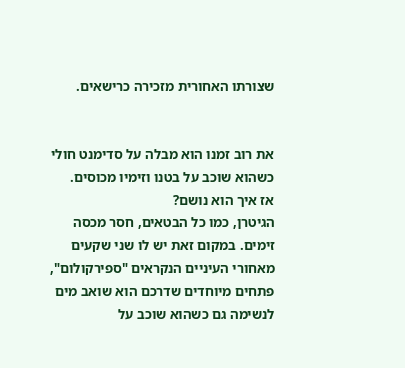שצורתו האחורית מזכירה כרישאים.


את רוב זמנו הוא מבלה על סדימנט חולי כשהוא שוכב על בטנו וזימיו מכוסים.
אז איך הוא נושם?
הגיטרן, כמו כל הבטאים, חסר מכסה זימים. במקום זאת יש לו שני שקעים מאחורי העיניים הנקראים "ספירקולום", פתחים מיוחדים שדרכם הוא שואב מים לנשימה גם כשהוא שוכב על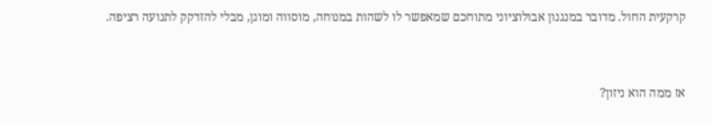קרקעית החול. מדובר במנגנון אבולוציוני מתוחכם שמאפשר לו לשהות במנוחה, מוסווה ומוגן, מבלי להזדקק לתנועה רציפה.


אז ממה הוא ניזון?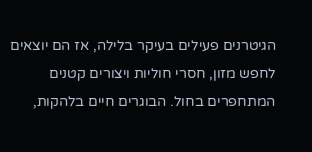הגיטרנים פעילים בעיקר בלילה, אז הם יוצאים לחפש מזון, חסרי חוליות ויצורים קטנים המתחפרים בחול. הבוגרים חיים בלהקות,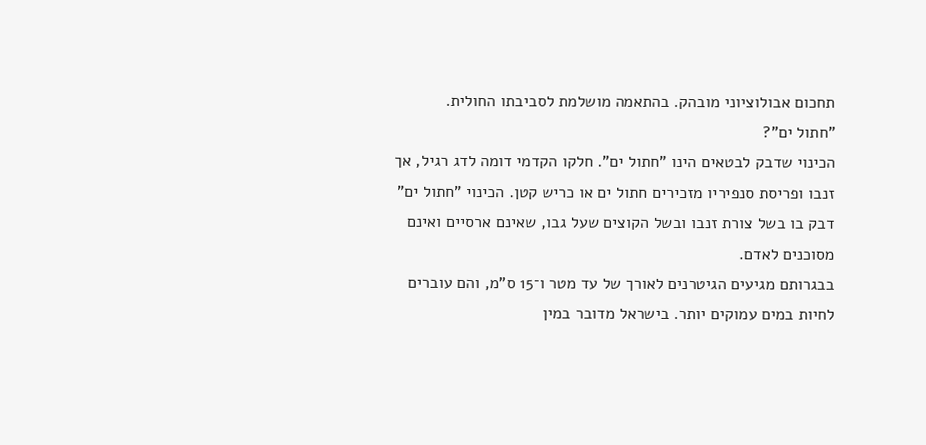תחכום אבולוציוני מובהק. בהתאמה מושלמת לסביבתו החולית.
"חתול ים"?
הכינוי שדבק לבטאים הינו "חתול ים". חלקו הקדמי דומה לדג רגיל, אך זנבו ופריסת סנפיריו מזכירים חתול ים או כריש קטן. הכינוי "חתול ים" דבק בו בשל צורת זנבו ובשל הקוצים שעל גבו, שאינם ארסיים ואינם מסוכנים לאדם.
בבגרותם מגיעים הגיטרנים לאורך של עד מטר ו־15 ס"מ, והם עוברים לחיות במים עמוקים יותר. בישראל מדובר במין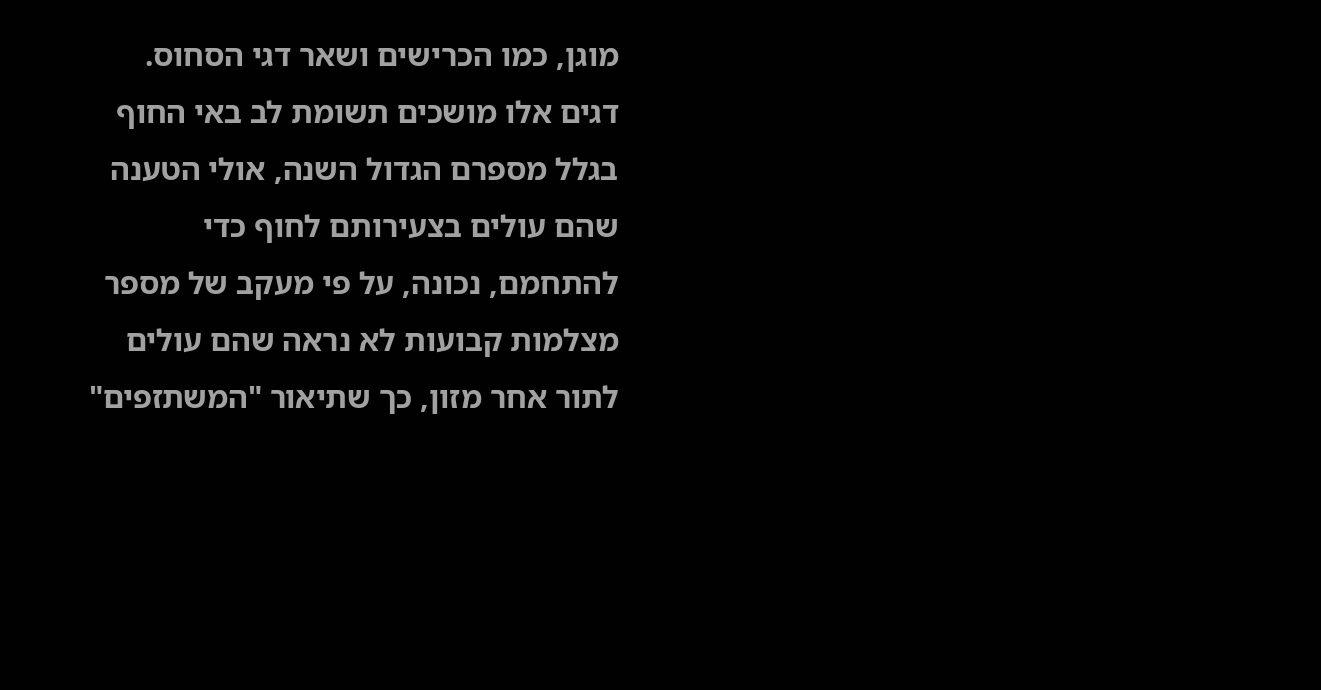מוגן, כמו הכרישים ושאר דגי הסחוס.
דגים אלו מושכים תשומת לב באי החוף בגלל מספרם הגדול השנה, אולי הטענה שהם עולים בצעירותם לחוף כדי להתחמם, נכונה, על פי מעקב של מספר מצלמות קבועות לא נראה שהם עולים לתור אחר מזון, כך שתיאור "המשתזפים"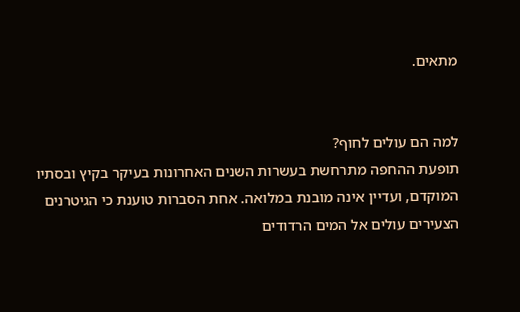מתאים.


למה הם עולים לחוף?
תופעת ההחפה מתרחשת בעשרות השנים האחרונות בעיקר בקיץ ובסתיו המוקדם, ועדיין אינה מובנת במלואה. אחת הסברות טוענת כי הגיטרנים הצעירים עולים אל המים הרדודים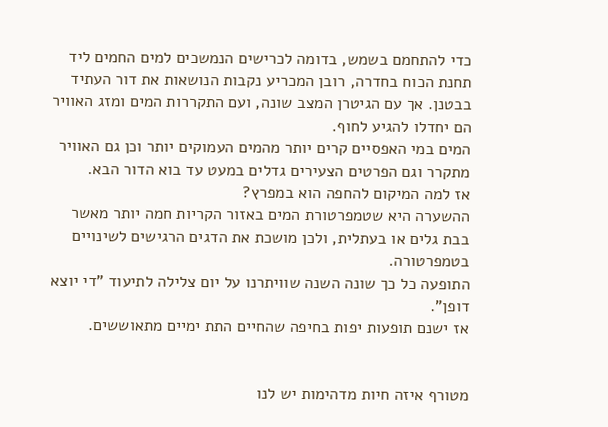כדי להתחמם בשמש, בדומה לכרישים הנמשכים למים החמים ליד תחנת הכוח בחדרה, רובן המכריע נקבות הנושאות את דור העתיד בבטנן. אך עם הגיטרן המצב שונה, ועם התקררות המים ומזג האוויר הם יחדלו להגיע לחוף.
המים במי האפסיים קרים יותר מהמים העמוקים יותר וכן גם האוויר מתקרר וגם הפרטים הצעירים גדלים במעט עד בוא הדור הבא.
אז למה המיקום להחפה הוא במפרץ?
ההשערה היא שטמפרטורת המים באזור הקריות חמה יותר מאשר בבת גלים או בעתלית, ולכן מושכת את הדגים הרגישים לשינויים בטמפרטורה.
התופעה כל כך שונה השנה שוויתרנו על יום צלילה לתיעוד "די יוצא דופן".
אז ישנם תופעות יפות בחיפה שהחיים התת ימיים מתאוששים.


מטורף איזה חיות מדהימות יש לנו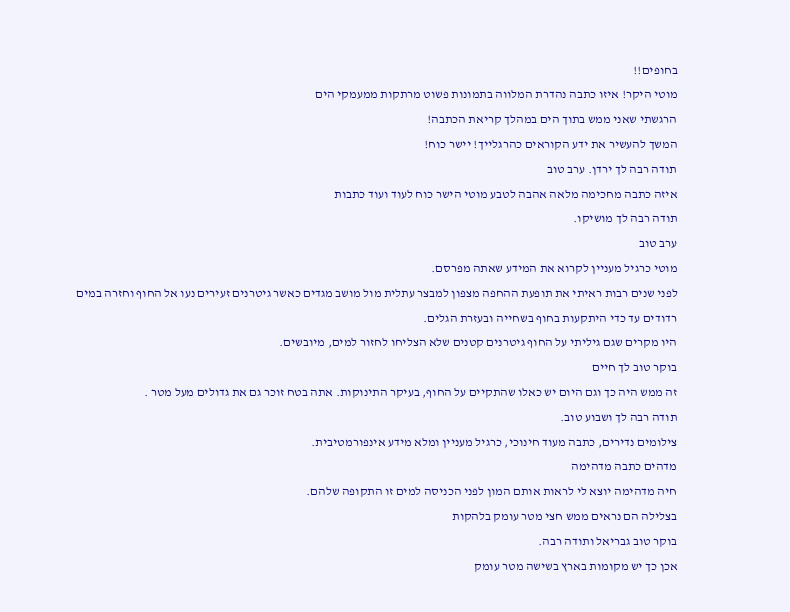בחופים!!
מוטי היקר! איזו כתבה נהדרת המלווה בתמונות פשוט מרתקות ממעמקי הים
הרגשתי שאני ממש בתוך הים במהלך קריאת הכתבה!
המשך להעשיר את ידע הקוראים כהרגלייך! יישר כוח!
תודה רבה לך ירדן. ערב טוב
איזה כתבה מחכימה מלאה אהבה לטבע מוטי הישר כוח לעוד ועוד כתבות
תודה רבה לך מושיקו.
ערב טוב
מוטי כרגיל מעניין לקרוא את המידע שאתה מפרסם.
לפני שנים רבות ראיתי את תופעת ההחפה מצפון למבצר עתלית מול מושב מגדים כאשר גיטרנים זעירים נעו אל החוף וחזרה במים רדודים עד כדי היתקעות בחוף בשחייה ובעזרת הגלים.
היו מקרים שגם גיליתי על החוף גיטרנים קטנים שלא הצליחו לחזור למים, מיובשים.
בוקר טוב לך חיים
זה ממש היה כך וגם היום יש כאלו שהתקיים על החוף, בעיקר התינוקות. אתה בטח זוכר גם את גדולים מעל מטר .
תודה רבה לך ושבוע טוב.
צילומים נדירים, כתבה מעוד חינוכי, כרגיל מעניין ומלא מידע אינפורמטיבית.
מדהים כתבה מדהימה
חיה מדהימה יוצא לי לראות אותם המון לפני הכניסה למים זו התקופה שלהם.
בצלילה הם נראים ממש חצי מטר עומק בלהקות
בוקר טוב גבריאל ותודה רבה.
אכן כך יש מקומות בארץ בשישה מטר עומק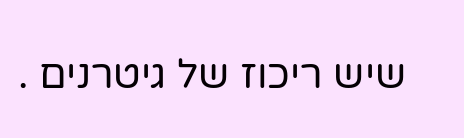שיש ריכוז של גיטרנים .